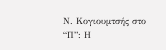Ν. Κογιουμτσής στο “Π”: Η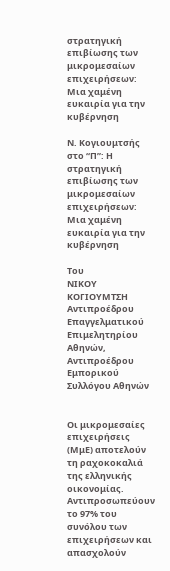στρατηγική επιβίωσης των μικρομεσαίων επιχειρήσεων: Μια χαμένη ευκαιρία για την κυβέρνηση

Ν. Κογιουμτσής στο “Π”: Η στρατηγική επιβίωσης των μικρομεσαίων επιχειρήσεων: Μια χαμένη ευκαιρία για την κυβέρνηση

Του
ΝΙΚΟΥ ΚΟΓΙΟΥΜΤΣΗ
Αντιπροέδρου Επαγγελματικού Επιμελητηρίου Αθηνών,
Αντιπροέδρου Εμπορικού Συλλόγου Αθηνών


Οι μικρομεσαίες επιχειρήσεις (ΜμΕ) αποτελούν τη ραχοκοκαλιά της ελληνικής οικονομίας. Αντιπροσωπεύουν το 97% του συνόλου των επιχειρήσεων και απασχολούν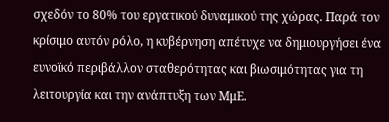σχεδόν το 80% του εργατικού δυναμικού της χώρας. Παρά τον κρίσιμο αυτόν ρόλο, η κυβέρνηση απέτυχε να δημιουργήσει ένα ευνοϊκό περιβάλλον σταθερότητας και βιωσιμότητας για τη λειτουργία και την ανάπτυξη των ΜμΕ.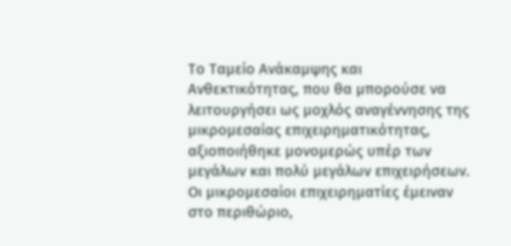Το Ταμείο Ανάκαμψης και Ανθεκτικότητας, που θα μπορούσε να λειτουργήσει ως μοχλός αναγέννησης της μικρομεσαίας επιχειρηματικότητας, αξιοποιήθηκε μονομερώς υπέρ των μεγάλων και πολύ μεγάλων επιχειρήσεων. Οι μικρομεσαίοι επιχειρηματίες έμειναν στο περιθώριο,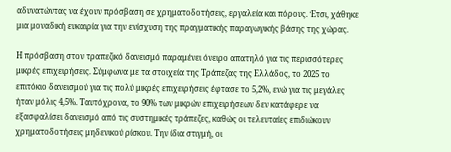αδυνατώντας να έχουν πρόσβαση σε χρηματοδοτήσεις, εργαλεία και πόρους. Έτσι, χάθηκε μια μοναδική ευκαιρία για την ενίσχυση της πραγματικής παραγωγικής βάσης της χώρας.

Η πρόσβαση στον τραπεζικό δανεισμό παραμένει όνειρο απατηλό για τις περισσότερες μικρές επιχειρήσεις. Σύμφωνα με τα στοιχεία της Τράπεζας της Ελλάδος, το 2025 το επιτόκιο δανεισμού για τις πολύ μικρές επιχειρήσεις έφτασε το 5,2%, ενώ για τις μεγάλες ήταν μόλις 4,5%. Ταυτόχρονα, το 90% των μικρών επιχειρήσεων δεν κατάφερε να εξασφαλίσει δανεισμό από τις συστημικές τράπεζες, καθώς οι τελευταίες επιδιώκουν χρηματοδοτήσεις μηδενικού ρίσκου. Την ίδια στιγμή, οι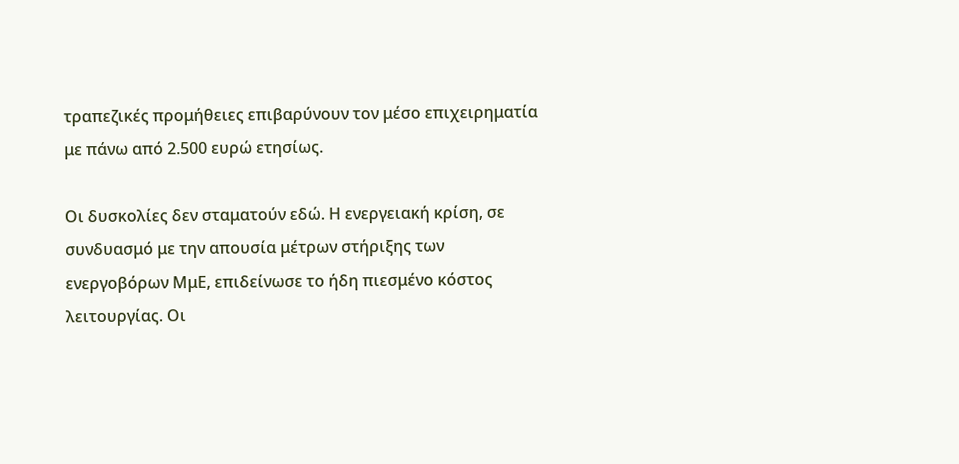τραπεζικές προμήθειες επιβαρύνουν τον μέσο επιχειρηματία με πάνω από 2.500 ευρώ ετησίως.

Οι δυσκολίες δεν σταματούν εδώ. Η ενεργειακή κρίση, σε συνδυασμό με την απουσία μέτρων στήριξης των ενεργοβόρων ΜμΕ, επιδείνωσε το ήδη πιεσμένο κόστος λειτουργίας. Οι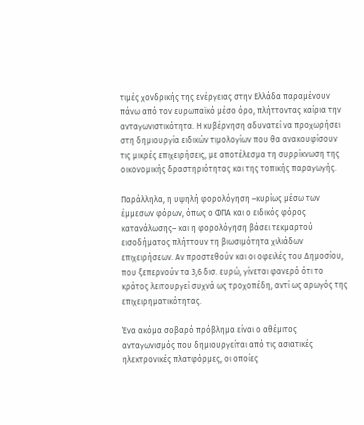τιμές χονδρικής της ενέργειας στην Ελλάδα παραμένουν πάνω από τον ευρωπαϊκό μέσο όρο, πλήττοντας καίρια την ανταγωνιστικότητα. Η κυβέρνηση αδυνατεί να προχωρήσει στη δημιουργία ειδικών τιμολογίων που θα ανακουφίσουν τις μικρές επιχειρήσεις, με αποτέλεσμα τη συρρίκνωση της οικονομικής δραστηριότητας και της τοπικής παραγωγής.

Παράλληλα, η υψηλή φορολόγηση –κυρίως μέσω των έμμεσων φόρων, όπως ο ΦΠΑ και ο ειδικός φόρος κατανάλωσης– και η φορολόγηση βάσει τεκμαρτού εισοδήματος πλήττουν τη βιωσιμότητα χιλιάδων επιχειρήσεων. Αν προστεθούν και οι οφειλές του Δημοσίου, που ξεπερνούν τα 3,6 δισ. ευρώ, γίνεται φανερό ότι το κράτος λειτουργεί συχνά ως τροχοπέδη, αντί ως αρωγός της επιχειρηματικότητας.

Ένα ακόμα σοβαρό πρόβλημα είναι ο αθέμιτος ανταγωνισμός που δημιουργείται από τις ασιατικές ηλεκτρονικές πλατφόρμες, οι οποίες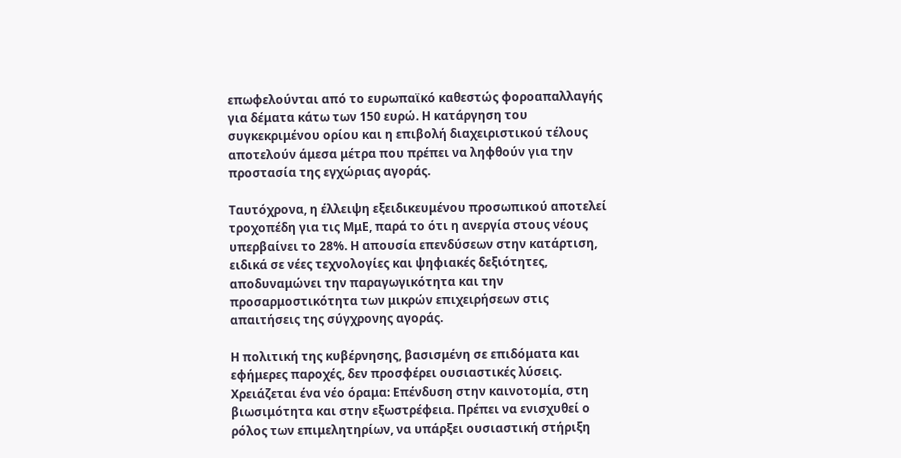επωφελούνται από το ευρωπαϊκό καθεστώς φοροαπαλλαγής για δέματα κάτω των 150 ευρώ. Η κατάργηση του συγκεκριμένου ορίου και η επιβολή διαχειριστικού τέλους αποτελούν άμεσα μέτρα που πρέπει να ληφθούν για την προστασία της εγχώριας αγοράς.

Ταυτόχρονα, η έλλειψη εξειδικευμένου προσωπικού αποτελεί τροχοπέδη για τις ΜμΕ, παρά το ότι η ανεργία στους νέους υπερβαίνει το 28%. Η απουσία επενδύσεων στην κατάρτιση, ειδικά σε νέες τεχνολογίες και ψηφιακές δεξιότητες, αποδυναμώνει την παραγωγικότητα και την προσαρμοστικότητα των μικρών επιχειρήσεων στις απαιτήσεις της σύγχρονης αγοράς.

Η πολιτική της κυβέρνησης, βασισμένη σε επιδόματα και εφήμερες παροχές, δεν προσφέρει ουσιαστικές λύσεις. Χρειάζεται ένα νέο όραμα: Επένδυση στην καινοτομία, στη βιωσιμότητα και στην εξωστρέφεια. Πρέπει να ενισχυθεί ο ρόλος των επιμελητηρίων, να υπάρξει ουσιαστική στήριξη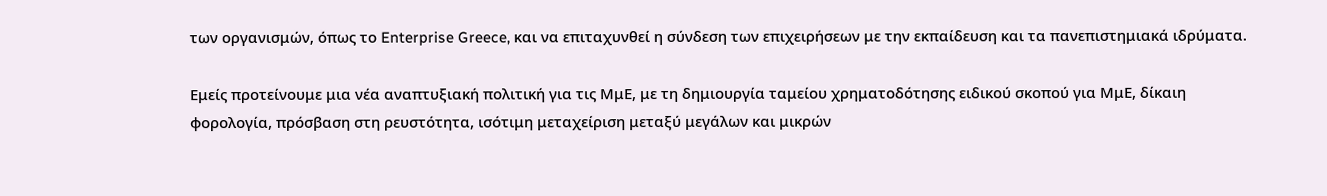των οργανισμών, όπως το Enterprise Greece, και να επιταχυνθεί η σύνδεση των επιχειρήσεων με την εκπαίδευση και τα πανεπιστημιακά ιδρύματα.

Εμείς προτείνουμε μια νέα αναπτυξιακή πολιτική για τις ΜμΕ, με τη δημιουργία ταμείου χρηματοδότησης ειδικού σκοπού για ΜμΕ, δίκαιη φορολογία, πρόσβαση στη ρευστότητα, ισότιμη μεταχείριση μεταξύ μεγάλων και μικρών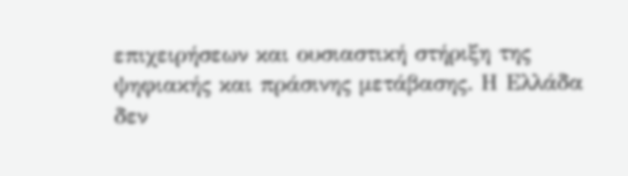επιχειρήσεων και ουσιαστική στήριξη της ψηφιακής και πράσινης μετάβασης. Η Ελλάδα δεν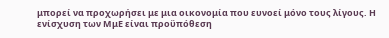μπορεί να προχωρήσει με μια οικονομία που ευνοεί μόνο τους λίγους. Η ενίσχυση των ΜμΕ είναι προϋπόθεση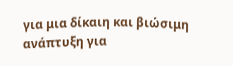για μια δίκαιη και βιώσιμη ανάπτυξη για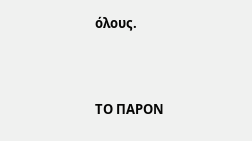όλους.


ΤΟ ΠΑΡΟΝ